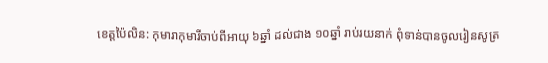ខេត្តប៉ៃលិន: កុមារាកុមារីចាប់ពីអាយុ ៦ឆ្នាំ ដល់ជាង ១០ឆ្នាំ រាប់រយនាក់ ពុំទាន់បានចូលរៀនសូត្រ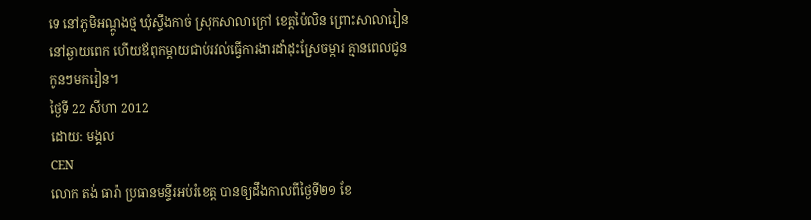ទេ នៅភូមិអណ្ដូងថ្ម ឃុំស្ទឹងកាច់ ស្រុកសាលាក្រៅ ខេត្តប៉ៃលិន ព្រោះសាលារៀននៅឆ្ងាយពេក ហើយឪពុកម្ដាយជាប់រវល់ធ្វើការងារដាំដុះស្រែចម្ការ គ្មានពេលជូនកូនៗមករៀន។
ថ្ងៃទី 22 សីហា 2012
ដោយ: មង្គល
CEN
លោក តង់ ធារ៉ា ប្រធានមន្ទីរអប់រំខេត្ត បានឲ្យដឹងកាលពីថ្ងៃទី២១ ខែ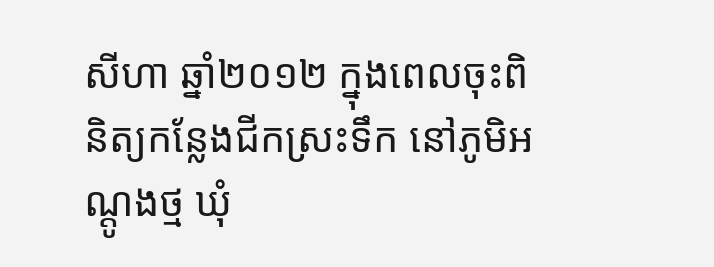សីហា ឆ្នាំ២០១២ ក្នុងពេលចុះពិនិត្យកន្លែងជីកស្រះទឹក នៅភូមិអណ្ដូងថ្ម ឃុំ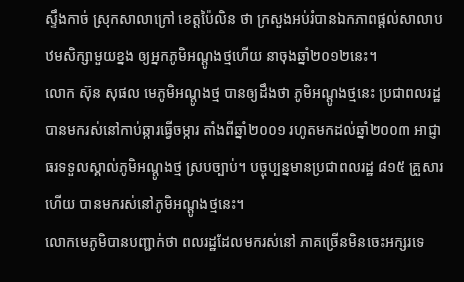ស្ទឹងកាច់ ស្រុកសាលាក្រៅ ខេត្តប៉ៃលិន ថា ក្រសួងអប់រំបានឯកភាពផ្ដល់សាលាបឋមសិក្សាមួយខ្នង ឲ្យអ្នកភូមិអណ្ដូងថ្មហើយ នាចុងឆ្នាំ២០១២នេះ។
លោក ស៊ុន សុផល មេភូមិអណ្ដូងថ្ម បានឲ្យដឹងថា ភូមិអណ្ដូងថ្មនេះ ប្រជាពលរដ្ឋបានមករស់នៅកាប់ឆ្ការធ្វើចម្ការ តាំងពីឆ្នាំ២០០១ រហូតមកដល់ឆ្នាំ២០០៣ អាជ្ញាធរទទួលស្គាល់ភូមិអណ្ដូងថ្ម ស្របច្បាប់។ បច្ចុប្បន្នមានប្រជាពលរដ្ឋ ៨១៥ គ្រួសារហើយ បានមករស់នៅភូមិអណ្ដូងថ្មនេះ។
លោកមេភូមិបានបញ្ជាក់ថា ពលរដ្ឋដែលមករស់នៅ ភាគច្រើនមិនចេះអក្សរទេ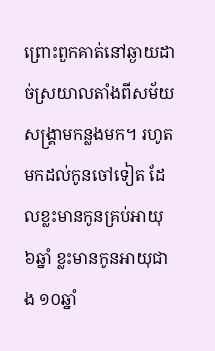ព្រោះពួកគាត់នៅឆ្ងាយដាច់ស្រយាលតាំងពីសម័យសង្គ្រាមកន្លងមក។ រហូតមកដល់កូនចៅទៀត ដែលខ្លះមានកូនគ្រប់អាយុ ៦ឆ្នាំ ខ្លះមានកូនអាយុជាង ១០ឆ្នាំ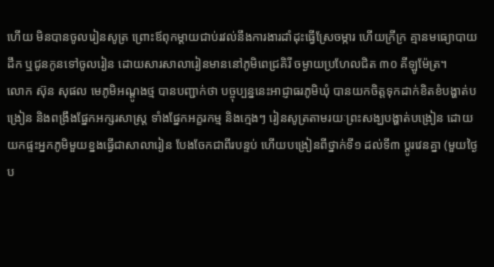ហើយ មិនបានចូលរៀនសូត្រ ព្រោះឪពុកម្ដាយជាប់រវល់នឹងការងារដាំដុះធ្វើស្រែចម្ការ ហើយក្រីក្រ គ្មានមធ្យោបាយដឹក ឬជូនកូនទៅចូលរៀន ដោយសារសាលារៀនមាននៅភូមិពេជ្រគិរី ចម្ងាយប្រហែលជិត ៣០ គីឡូម៉ែត្រ។
លោក ស៊ុន សុផល មេភូមិអណ្ដូងថ្ម បានបញ្ជាក់ថា បច្ចុប្បន្ននេះអាជ្ញាធរភូមិឃុំ បានយកចិត្តទុកដាក់ខិតខំបង្ហាត់បង្រៀន និងពង្រឹងផ្នែកអក្សរសាស្ត្រ ទាំងផ្នែកអក្ខរកម្ម និងក្មេងៗ រៀនសូត្រតាមរយៈព្រះសង្ឃបង្ហាត់បង្រៀន ដោយយកផ្ទះអ្នកភូមិមួយខ្នងធ្វើជាសាលារៀន បែងចែកជាពីរបន្ទប់ ហើយបង្រៀនពីថ្នាក់ទី១ ដល់ទី៣ ប្ដូរវេនគ្នា (មួយថ្ងៃប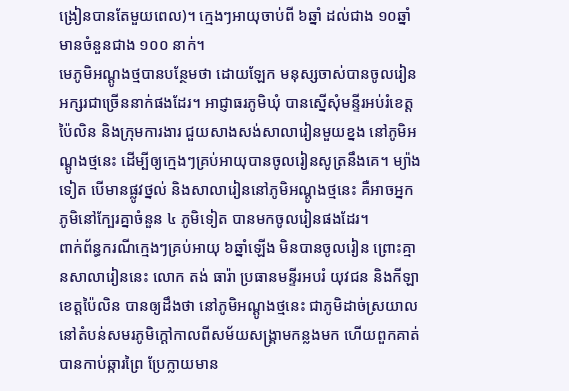ង្រៀនបានតែមួយពេល)។ ក្មេងៗអាយុចាប់ពី ៦ឆ្នាំ ដល់ជាង ១០ឆ្នាំ មានចំនួនជាង ១០០ នាក់។
មេភូមិអណ្ដូងថ្មបានបន្ថែមថា ដោយឡែក មនុស្សចាស់បានចូលរៀនអក្សរជាច្រើននាក់ផងដែរ។ អាជ្ញាធរភូមិឃុំ បានស្នើសុំមន្ទីរអប់រំខេត្តប៉ៃលិន និងក្រុមការងារ ជួយសាងសង់សាលារៀនមួយខ្នង នៅភូមិអណ្ដូងថ្មនេះ ដើម្បីឲ្យក្មេងៗគ្រប់អាយុបានចូលរៀនសូត្រនឹងគេ។ ម្យ៉ាងទៀត បើមានផ្លូវថ្នល់ និងសាលារៀននៅភូមិអណ្ដូងថ្មនេះ គឺអាចអ្នកភូមិនៅក្បែរគ្នាចំនួន ៤ ភូមិទៀត បានមកចូលរៀនផងដែរ។
ពាក់ព័ន្ធករណីក្មេងៗគ្រប់អាយុ ៦ឆ្នាំឡើង មិនបានចូលរៀន ព្រោះគ្មានសាលារៀននេះ លោក តង់ ធារ៉ា ប្រធានមន្ទីរអបរំ យុវជន និងកីឡាខេត្តប៉ៃលិន បានឲ្យដឹងថា នៅភូមិអណ្ដូងថ្មនេះ ជាភូមិដាច់ស្រយាល នៅតំបន់សមរភូមិក្ដៅកាលពីសម័យសង្គ្រាមកន្លងមក ហើយពួកគាត់បានកាប់ឆ្ការព្រៃ ប្រែក្លាយមាន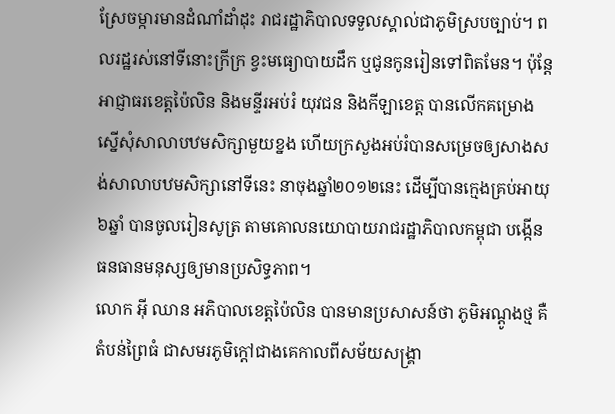ស្រែចម្ការមានដំណាំដាំដុះ រាជរដ្ឋាភិបាលទទួលស្គាល់ជាភូមិស្របច្បាប់។ ពលរដ្ឋរស់នៅទីនោះក្រីក្រ ខ្វះមធ្យោបាយដឹក ឬជូនកូនរៀនទៅពិតមែន។ ប៉ុន្តែអាជ្ញាធរខេត្តប៉ៃលិន និងមន្ទីរអប់រំ យុវជន និងកីឡាខេត្ត បានលើកគម្រោងស្នើសុំសាលាបឋមសិក្សាមួយខ្នង ហើយក្រសួងអប់រំបានសម្រេចឲ្យសាងសង់សាលាបឋមសិក្សានៅទីនេះ នាចុងឆ្នាំ២០១២នេះ ដើម្បីបានក្មេងគ្រប់អាយុ ៦ឆ្នាំ បានចូលរៀនសូត្រ តាមគោលនយោបាយរាជរដ្ឋាភិបាលកម្ពុជា បង្កើនធនធានមនុស្សឲ្យមានប្រសិទ្ធភាព។
លោក អ៊ី ឈាន អភិបាលខេត្តប៉ៃលិន បានមានប្រសាសន៍ថា ភូមិអណ្ដូងថ្ម គឺតំបន់ព្រៃធំ ជាសមរភូមិក្ដៅជាងគេកាលពីសម័យសង្គ្រា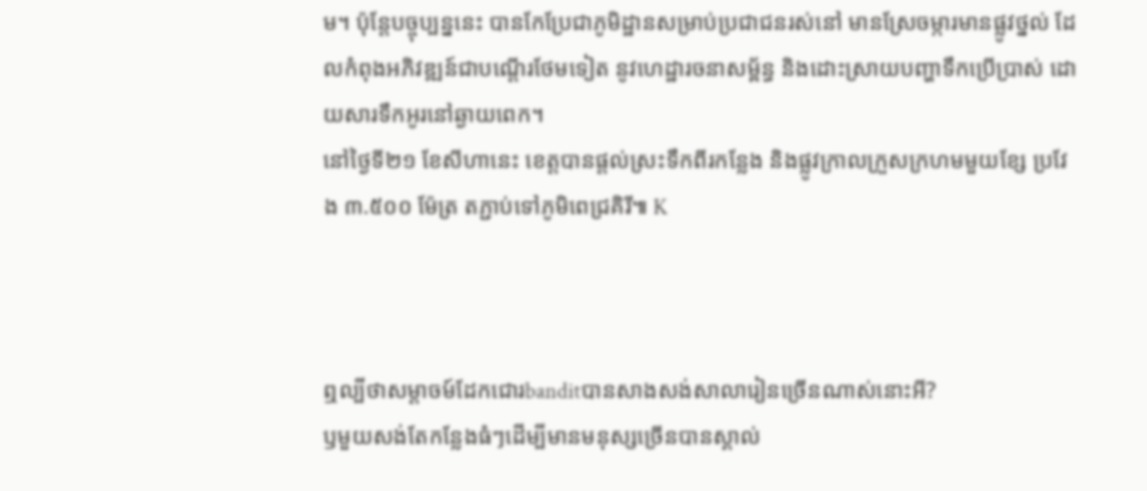ម។ ប៉ុន្តែបច្ចុប្បន្ននេះ បានកែប្រែជាភូមិដ្ឋានសម្រាប់ប្រជាជនរស់នៅ មានស្រែចម្ការមានផ្លូវថ្នល់ ដែលកំពុងអភិវឌ្ឍន៍ជាបណ្ដើរថែមទៀត នូវហេដ្ឋារចនាសម្ព័ន្ធ និងដោះស្រាយបញ្ហាទឹកប្រើប្រាស់ ដោយសារទឹកអូរនៅឆ្ងាយពេក។
នៅថ្ងៃទី២១ ខែសីហានេះ ខេត្តបានផ្ដល់ស្រះទឹកពីរកន្លែង និងផ្លូវក្រាលក្រួសក្រហមមួយខ្សែ ប្រវែង ៣.៥០០ ម៉ែត្រ តភ្ជាប់ទៅភូមិពេជ្រគិរី៕ K



ឮល្បីថាសម្តាចម៍ដែកជោរbanditបានសាងសង់សាលារៀនច្រើនណាស់នោះអី?
ឫមួយសង់តែកន្លែងធំៗដើម្បីមានមនុស្សច្រើនបានស្គាល់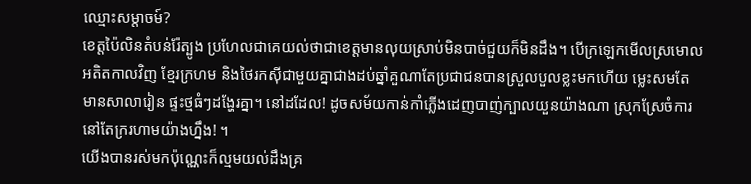ឈ្មោះសម្តាចម៍?
ខេត្តប៉ៃលិនតំបន់រ៉ែត្បូង ប្រហែលជាគេយល់ថាជាខេត្តមានលុយស្រាប់មិនបាច់ជួយក៏មិនដឹង។ បើក្រឡេកមើលស្រមោល
អតិតកាលវិញ ខ្មែរក្រហម និងថៃរកស៊ីជាមួយគ្នាជាងដប់ឆ្នាំគួណាតែប្រជាជនបានស្រួលបួលខ្លះមកហើយ ម្លេះសមតែ
មានសាលារៀន ផ្ទះថ្មធំៗដង្ហែរគ្នា។ នៅដដែល! ដូចសម័យកាន់កាំភ្លើងដេញបាញ់ក្បាលយួនយ៉ាងណា ស្រុកស្រែចំការ
នៅតែក្ររហាមយ៉ាងហ្នឹង! ។
យើងបានរស់មកប៉ុណ្ណេះក៏ល្មមយល់ដឹងគ្រ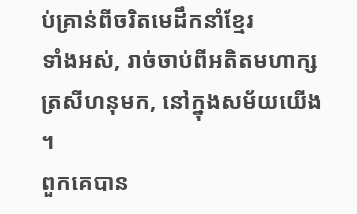ប់គ្រាន់ពីចរិតមេដឹកនាំខ្មែរ
ទាំងអស់, រាច់ចាប់ពីអតិតមហាក្សត្រសីហនុមក, នៅក្នុងសម័យយើង ។
ពួកគេបាន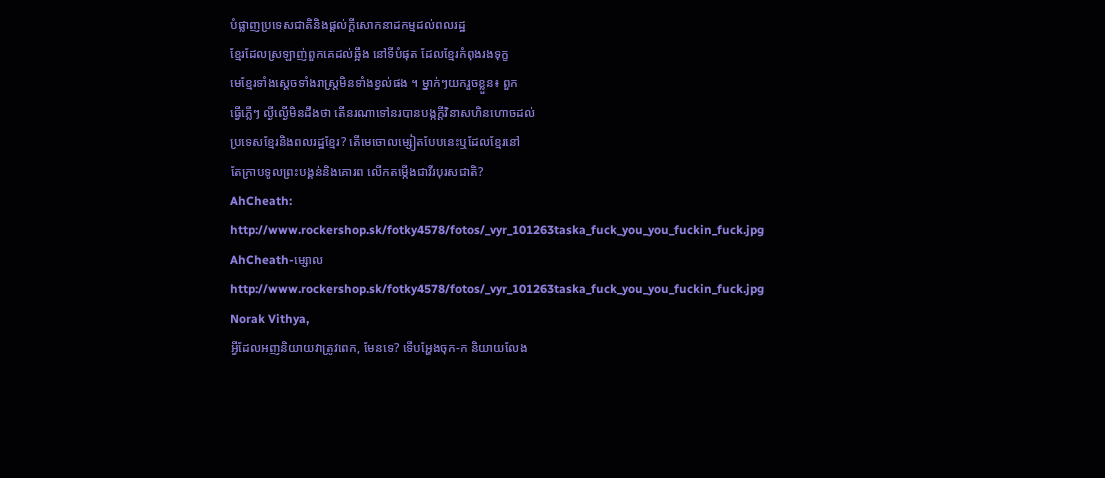បំផ្លាញប្រទេសជាតិនិងផ្តល់ក្តីសោកនាដកម្មដល់ពលរដ្ឋ
ខ្មែរដែលស្រឡាញ់ពួកគេដល់ឆ្អឹង នៅទីបំផុត ដែលខ្មែរកំពុងរងទុក្ខ
មេខ្មែរទាំងស្តេចទាំងរាស្រ្តមិនទាំងខ្វល់ផង ។ ម្នាក់ៗយករួចខ្លួន៖ ពួក
ធ្វើភ្លើៗ ល្ងីល្ងើមិនដឹងថា តើនរណាទៅនរបានបង្កក្តីវិនាសហិនហោចដល់
ប្រទេសខ្មែរនិងពលរដ្ឋខ្មែរ? តើមេចោលម្សៀតបែបនេះឬដែលខ្មែរនៅ
តែក្រាបទូលព្រះបង្គន់និងគោរព លើកតម្កើងជាវីរបុរសជាតិ?
AhCheath:
http://www.rockershop.sk/fotky4578/fotos/_vyr_101263taska_fuck_you_you_fuckin_fuck.jpg
AhCheath-ម្សោល
http://www.rockershop.sk/fotky4578/fotos/_vyr_101263taska_fuck_you_you_fuckin_fuck.jpg
Norak Vithya,
អ្វីដែលអញនិយាយវាត្រូវពេក, មែនទេ? ទើបអ្ហែងចុក-ក និយាយលែង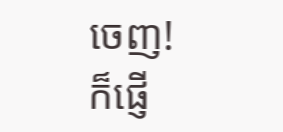ចេញ!
ក៏ផ្ញើ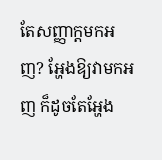តែសញ្ញាក្តមកអញ? អ្ហែងឱ្យវាមកអញ ក៏ដូចតែអ្ហែង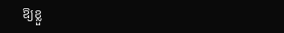ឱ្យខ្លួ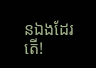នឯងដែរតើ!